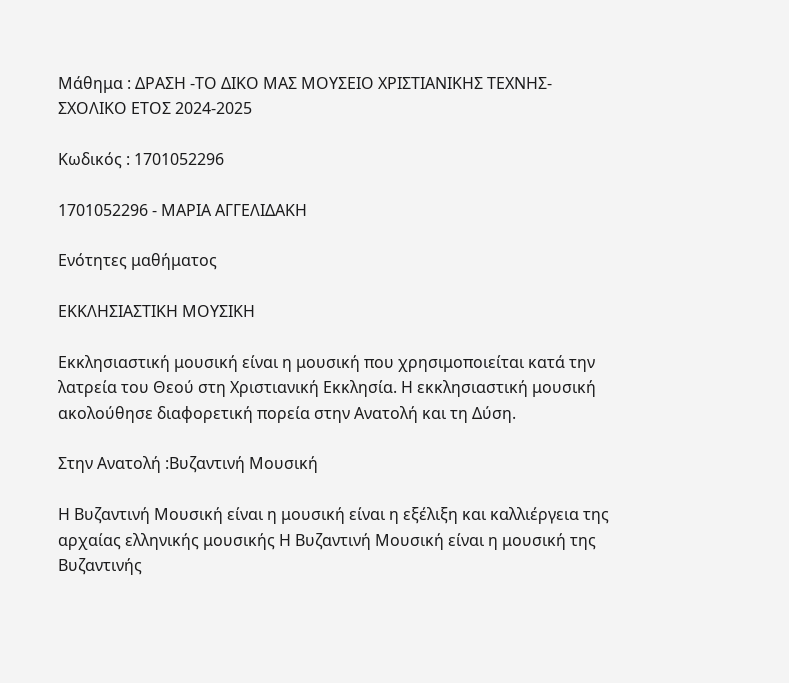Μάθημα : ΔΡΑΣΗ -ΤΟ ΔΙΚΟ ΜΑΣ ΜΟΥΣΕΙΟ ΧΡΙΣΤΙΑΝΙΚΗΣ ΤΕΧΝΗΣ-ΣΧΟΛΙΚΟ ΕΤΟΣ 2024-2025

Κωδικός : 1701052296

1701052296 - ΜΑΡΙΑ ΑΓΓΕΛΙΔΑΚΗ

Ενότητες μαθήματος

ΕΚΚΛΗΣΙΑΣΤΙΚΗ ΜΟΥΣΙΚΗ

Εκκλησιαστική μουσική είναι η μουσική που χρησιμοποιείται κατά την λατρεία του Θεού στη Χριστιανική Εκκλησία. Η εκκλησιαστική μουσική ακολούθησε διαφορετική πορεία στην Ανατολή και τη Δύση.

Στην Ανατολή :Βυζαντινή Μουσική

Η Βυζαντινή Μουσική είναι η μουσική είναι η εξέλιξη και καλλιέργεια της αρχαίας ελληνικής μουσικής Η Βυζαντινή Μουσική είναι η μουσική της Βυζαντινής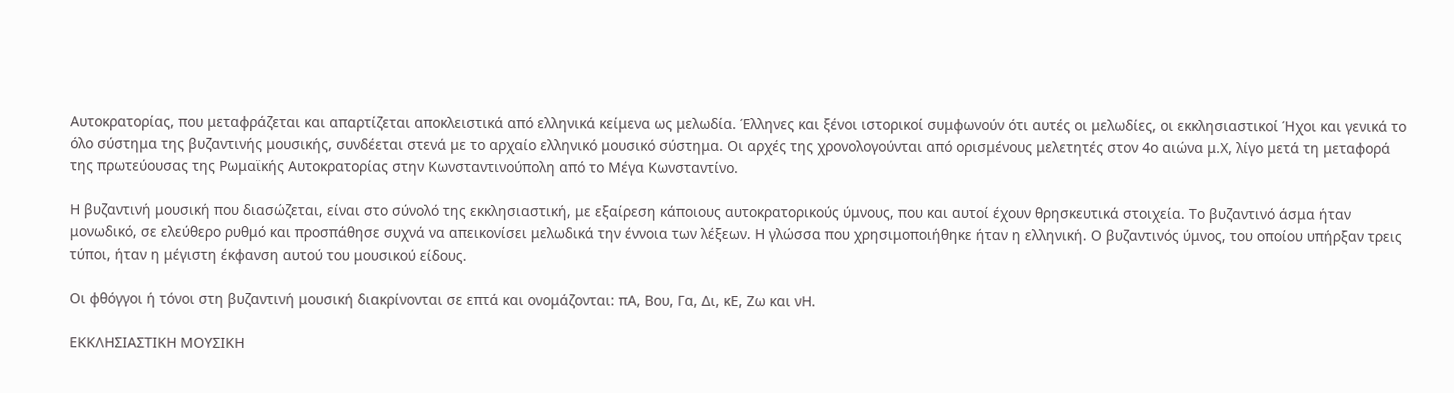Αυτοκρατορίας, που μεταφράζεται και απαρτίζεται αποκλειστικά από ελληνικά κείμενα ως μελωδία. Έλληνες και ξένοι ιστορικοί συμφωνούν ότι αυτές οι μελωδίες, οι εκκλησιαστικοί Ήχοι και γενικά το όλο σύστημα της βυζαντινής μουσικής, συνδέεται στενά με το αρχαίο ελληνικό μουσικό σύστημα. Οι αρχές της χρονολογούνται από ορισμένους μελετητές στον 4ο αιώνα μ.Χ, λίγο μετά τη μεταφορά της πρωτεύουσας της Ρωμαϊκής Αυτοκρατορίας στην Κωνσταντινούπολη από το Μέγα Κωνσταντίνο.

Η βυζαντινή μουσική που διασώζεται, είναι στο σύνολό της εκκλησιαστική, με εξαίρεση κάποιους αυτοκρατορικούς ύμνους, που και αυτοί έχουν θρησκευτικά στοιχεία. Το βυζαντινό άσμα ήταν μονωδικό, σε ελεύθερο ρυθμό και προσπάθησε συχνά να απεικονίσει μελωδικά την έννοια των λέξεων. Η γλώσσα που χρησιμοποιήθηκε ήταν η ελληνική. Ο βυζαντινός ύμνος, του οποίου υπήρξαν τρεις τύποι, ήταν η μέγιστη έκφανση αυτού του μουσικού είδους.

Οι φθόγγοι ή τόνοι στη βυζαντινή μουσική διακρίνονται σε επτά και ονομάζονται: πΑ, Βου, Γα, Δι, κΕ, Ζω και νΗ.

ΕΚΚΛΗΣΙΑΣΤΙΚΗ ΜΟΥΣΙΚΗ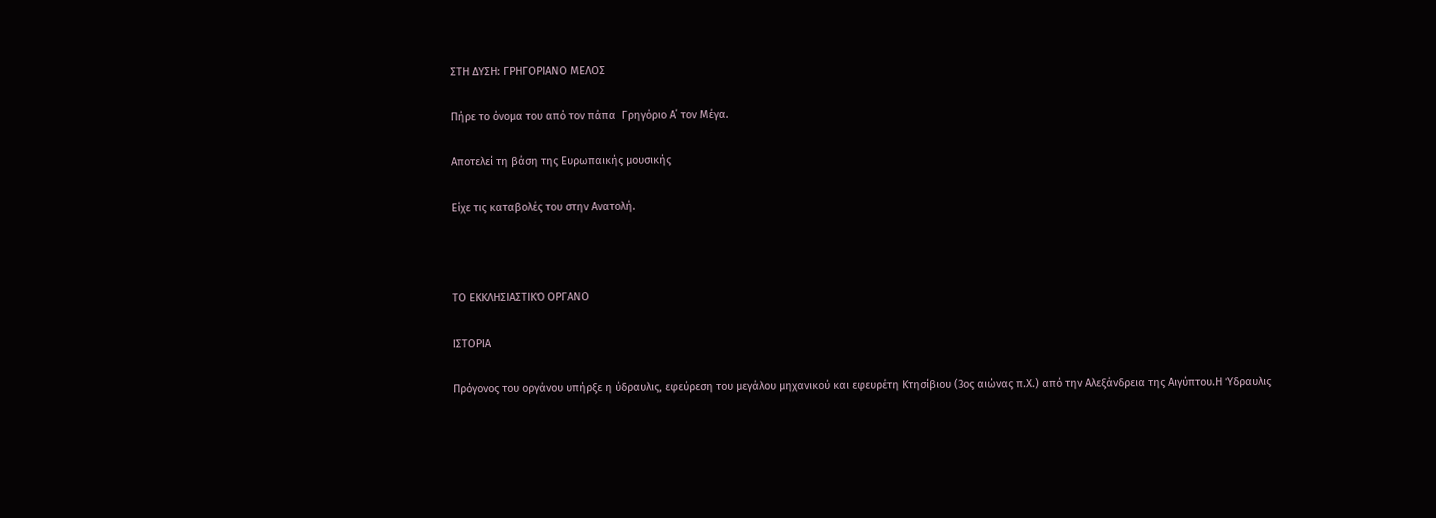ΣΤΗ ΔΥΣΗ: ΓΡΗΓΟΡΙΑΝΟ ΜΕΛΟΣ

Πήρε το όνομα του από τον πάπα  Γρηγόριο Α΄ τον Μέγα.

Αποτελεί τη βάση της Ευρωπαικής μουσικής

Είχε τις καταβολές του στην Ανατολή.



ΤΟ ΕΚΚΛΗΣΙΑΣΤΙΚΌ ΟΡΓΑΝΟ

ΙΣΤΟΡΙΑ

Πρόγονος του οργάνου υπήρξε η ύδραυλις, εφεύρεση του μεγάλου μηχανικού και εφευρέτη Κτησίβιου (3ος αιώνας π.Χ.) από την Αλεξάνδρεια της Αιγύπτου.Η Ύδραυλις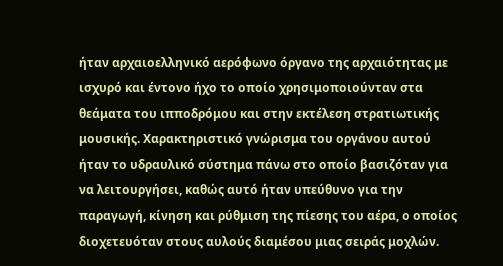ήταν αρχαιοελληνικό αερόφωνο όργανο της αρχαιότητας με ισχυρό και έντονο ήχο το οποίο χρησιμοποιούνταν στα θεάματα του ιπποδρόμου και στην εκτέλεση στρατιωτικής μουσικής. Χαρακτηριστικό γνώρισμα του οργάνου αυτού ήταν το υδραυλικό σύστημα πάνω στο οποίο βασιζόταν για να λειτουργήσει, καθώς αυτό ήταν υπεύθυνο για την παραγωγή, κίνηση και ρύθμιση της πίεσης του αέρα, ο οποίος διοχετευόταν στους αυλούς διαμέσου μιας σειράς μοχλών.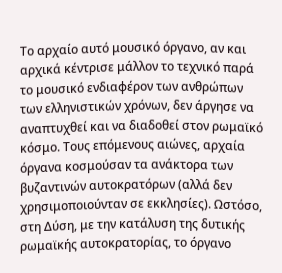Το αρχαίο αυτό μουσικό όργανο, αν και αρχικά κέντρισε μάλλον το τεχνικό παρά το μουσικό ενδιαφέρον των ανθρώπων των ελληνιστικών χρόνων, δεν άργησε να αναπτυχθεί και να διαδοθεί στον ρωμαϊκό κόσμο. Τους επόμενους αιώνες, αρχαία όργανα κοσμούσαν τα ανάκτορα των βυζαντινών αυτοκρατόρων (αλλά δεν χρησιμοποιούνταν σε εκκλησίες). Ωστόσο, στη Δύση, με την κατάλυση της δυτικής ρωμαϊκής αυτοκρατορίας, το όργανο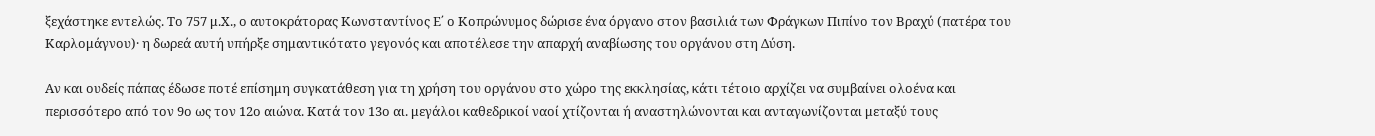ξεχάστηκε εντελώς. Το 757 μ.Χ., ο αυτοκράτορας Κωνσταντίνος Ε΄ ο Κοπρώνυμος δώρισε ένα όργανο στον βασιλιά των Φράγκων Πιπίνο τον Βραχύ (πατέρα του Καρλομάγνου)· η δωρεά αυτή υπήρξε σημαντικότατο γεγονός και αποτέλεσε την απαρχή αναβίωσης του οργάνου στη Δύση.

Αν και ουδείς πάπας έδωσε ποτέ επίσημη συγκατάθεση για τη χρήση του οργάνου στο χώρο της εκκλησίας, κάτι τέτοιο αρχίζει να συμβαίνει ολοένα και περισσότερο από τον 9ο ως τον 12ο αιώνα. Κατά τον 13ο αι. μεγάλοι καθεδρικοί ναοί χτίζονται ή αναστηλώνονται και ανταγωνίζονται μεταξύ τους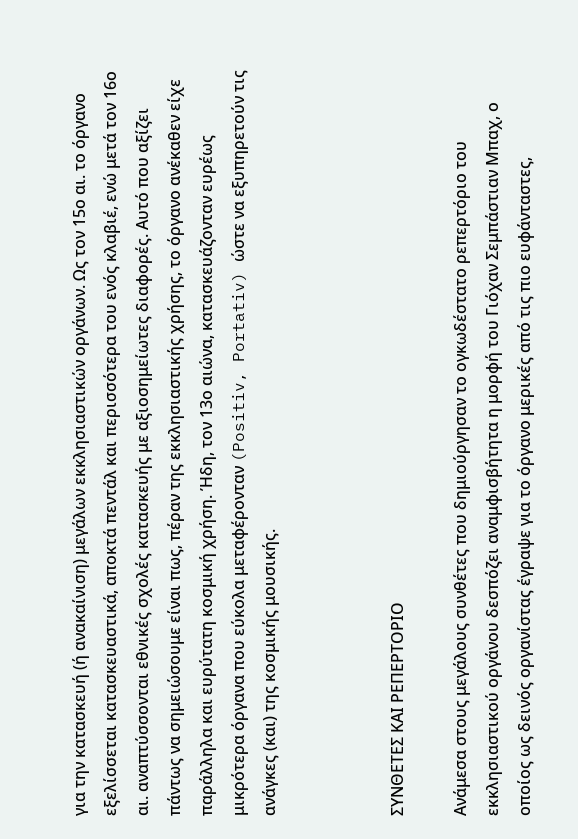για την κατασκευή (ή ανακαίνιση) μεγάλων εκκλησιαστικών οργάνων. Ως τον 15ο αι. το όργανο εξελίσσεται κατασκευαστικά, αποκτά πεντάλ και περισσότερα του ενός κλαβιέ, ενώ μετά τον 16ο αι. αναπτύσσονται εθνικές σχολές κατασκευής με αξιοσημείωτες διαφορές. Αυτό που αξίζει πάντως να σημειώσουμε είναι πως, πέραν της εκκλησιαστικής χρήσης, το όργανο ανέκαθεν είχε παράλληλα και ευρύτατη κοσμική χρήση. Ήδη, τον 13ο αιώνα, κατασκευάζονταν ευρέως μικρότερα όργανα που εύκολα μεταφέρονταν (Positiv, Portativ) ώστε να εξυπηρετούν τις ανάγκες (και) της κοσμικής μουσικής.



ΣΥΝΘΕΤΕΣ ΚΑΙ ΡΕΠΕΡΤΟΡΙΟ

Ανάμεσα στους μεγάλους συνθέτες που δημιούργησαν το ογκωδέστατο ρεπερτόριο του εκκλησιαστικού οργάνου δεσπόζει αναμφισβήτητα η μορφή του Γιόχαν Σεμπάστιαν Μπαχ, ο οποίος ως δεινός οργανίστας έγραψε για το όργανο μερικές από τις πιο ευφάνταστες,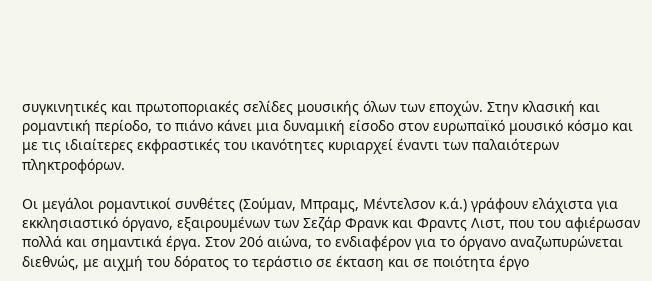συγκινητικές και πρωτοποριακές σελίδες μουσικής όλων των εποχών. Στην κλασική και ρομαντική περίοδο, το πιάνο κάνει μια δυναμική είσοδο στον ευρωπαϊκό μουσικό κόσμο και με τις ιδιαίτερες εκφραστικές του ικανότητες κυριαρχεί έναντι των παλαιότερων πληκτροφόρων.

Οι μεγάλοι ρομαντικοί συνθέτες (Σούμαν, Μπραμς, Μέντελσον κ.ά.) γράφουν ελάχιστα για εκκλησιαστικό όργανο, εξαιρουμένων των Σεζάρ Φρανκ και Φραντς Λιστ, που του αφιέρωσαν πολλά και σημαντικά έργα. Στον 20ό αιώνα, το ενδιαφέρον για το όργανο αναζωπυρώνεται διεθνώς, με αιχμή του δόρατος το τεράστιο σε έκταση και σε ποιότητα έργο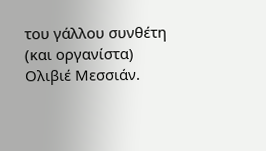του γάλλου συνθέτη (και οργανίστα) Ολιβιέ Μεσσιάν.